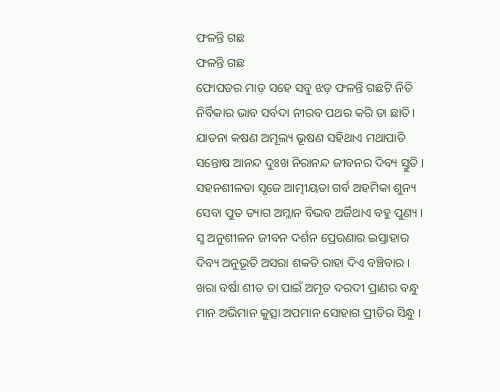ଫଳନ୍ତି ଗଛ
ଫଳନ୍ତି ଗଛ
ଫୋପଡର ମାଡ଼ ସହେ ସବୁ ଝଡ଼ ଫଳନ୍ତି ଗଛଟି ନିତି
ନିର୍ବିକାର ଭାବ ସର୍ବଦା ନୀରବ ପଥର କରି ତା ଛାତି।
ଯାତନା କଷଣ ଅମୂଲ୍ୟ ଭୂଷଣ ସହିଥାଏ ମଥାପାତି
ସନ୍ତୋଷ ଆନନ୍ଦ ଦୁଃଖ ନିରାନନ୍ଦ ଜୀବନର ଦିବ୍ୟ ସ୍ତୁତି ।
ସହନଶୀଳତା ସୃଜେ ଆତ୍ମୀୟତା ଗର୍ବ ଅହମିକା ଶୁନ୍ୟ
ସେବା ପୁତ ତ୍ୟାଗ ଅମ୍ଳାନ ବିଭବ ଅର୍ଜିଥାଏ ବହୁ ପୁଣ୍ୟ ।
ସ୍ୱ ଅନୁଶୀଳନ ଜୀବନ ଦର୍ଶନ ପ୍ରେରଣାର ଇସ୍ତାହାର
ଦିବ୍ୟ ଅନୁଭୂତି ଅସରା ଶକତି ରାହା ଦିଏ ବଞ୍ଚିବାର ।
ଖରା ବର୍ଷା ଶୀତ ତା ପାଇଁ ଅମୃତ ଦରଦୀ ପ୍ରାଣର ବନ୍ଧୁ
ମାନ ଅଭିମାନ କୁତ୍ସା ଅପମାନ ସୋହାଗ ପ୍ରୀତିର ସିନ୍ଧୁ ।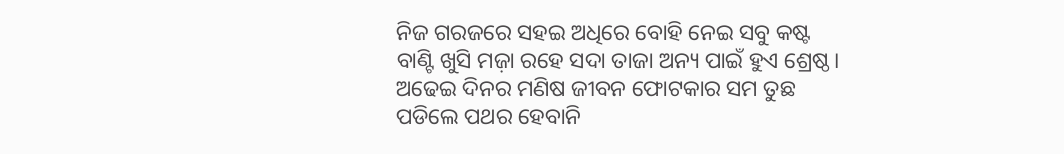ନିଜ ଗରଜରେ ସହଇ ଅଧିରେ ବୋହି ନେଇ ସବୁ କଷ୍ଟ
ବାଣ୍ଟି ଖୁସି ମଜ଼ା ରହେ ସଦା ତାଜା ଅନ୍ୟ ପାଇଁ ହୁଏ ଶ୍ରେଷ୍ଠ।
ଅଢେଇ ଦିନର ମଣିଷ ଜୀବନ ଫୋଟକାର ସମ ତୁଛ
ପଡିଲେ ପଥର ହେବାନି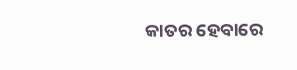କାତର ହେବାରେ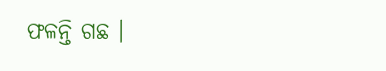ଫଳନ୍ତି ଗଛ ।